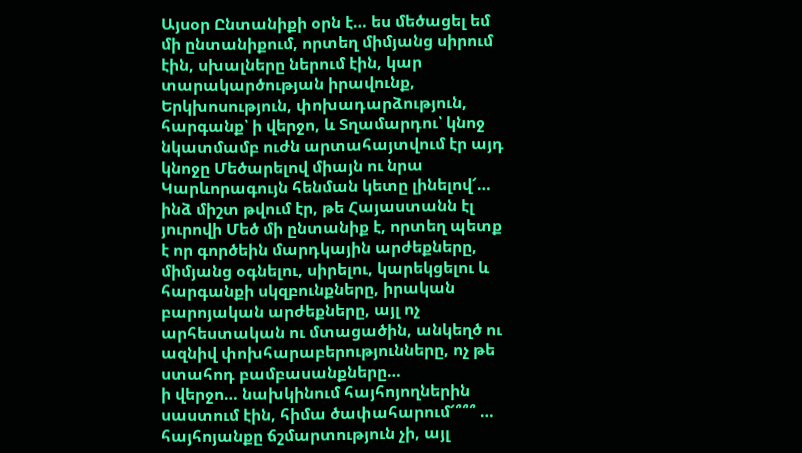Այսօր Ընտանիքի օրն է… ես մեծացել եմ մի ընտանիքում, որտեղ միմյանց սիրում էին, սխալները ներում էին, կար տարակարծության իրավունք, Երկխոսություն, փոխադարձություն, հարգանք՝ ի վերջո, և Տղամարդու՝ կնոջ նկատմամբ ուժն արտահայտվում էր այդ կնոջը Մեծարելով միայն ու նրա Կարևորագույն հենման կետը լինելով՜… ինձ միշտ թվում էր, թե Հայաստանն էլ յուրովի Մեծ մի ընտանիք է, որտեղ պետք է որ գործեին մարդկային արժեքները, միմյանց օգնելու, սիրելու, կարեկցելու և հարգանքի սկզբունքները, իրական բարոյական արժեքները, այլ ոչ արհեստական ու մտացածին, անկեղծ ու ազնիվ փոխհարաբերությունները, ոչ թե ստահոդ բամբասանքները…
ի վերջո… նախկինում հայհոյողներին սաստում էին, հիմա ծափահարում՜՞՞՞ … հայհոյանքը ճշմարտություն չի, այլ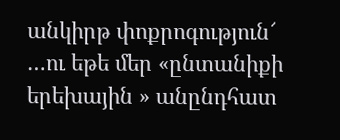անկիրթ փոքրոգություն՜
…ու եթե մեր «ընտանիքի երեխային » անընդհատ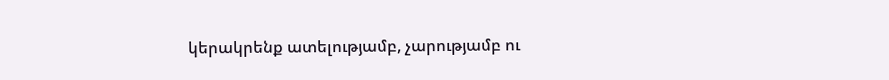կերակրենք ատելությամբ, չարությամբ ու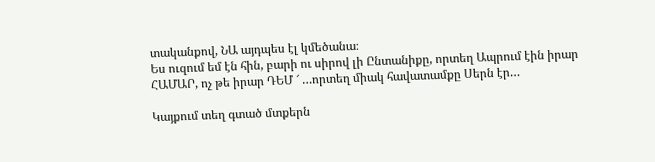տականքով, ՆԱ այդպես էլ կմեծանա։
Ես ուզում եմ էն հին, բարի ու սիրով լի Ընտանիքը, որտեղ Ապրում էին իրար ՀԱՄԱՐ, ոչ թե իրար ԴԵՄ ՜ …որտեղ միակ հավատամքը Սերն էր…

Կայքում տեղ գտած մտքերն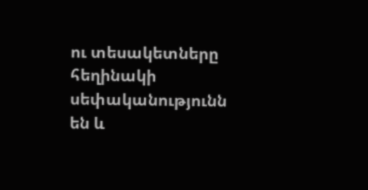ու տեսակետները հեղինակի սեփականությունն են և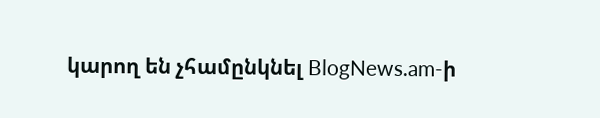կարող են չհամընկնել BlogNews.am-ի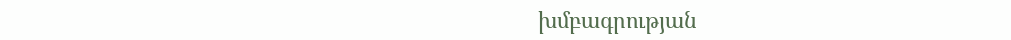խմբագրության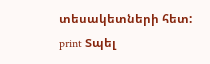տեսակետների հետ:
print Տպել